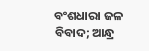ବଂଶଧାରା ଜଳ ବିବାଦ; ଆନ୍ଧ୍ର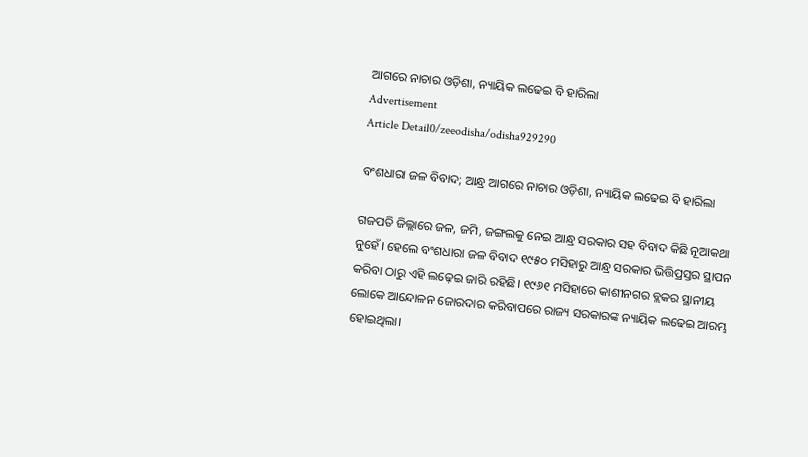ଆଗରେ ନାଚାର ଓଡ଼ିଶା, ନ୍ୟାୟିକ ଲଢେଇ ବି ହାରିଲା
Advertisement
Article Detail0/zeeodisha/odisha929290

ବଂଶଧାରା ଜଳ ବିବାଦ; ଆନ୍ଧ୍ର ଆଗରେ ନାଚାର ଓଡ଼ିଶା, ନ୍ୟାୟିକ ଲଢେଇ ବି ହାରିଲା

ଗଜପତି ଜିଲ୍ଲାରେ ଜଳ, ଜମି, ଜଙ୍ଗଲକୁ ନେଇ ଆନ୍ଧ୍ର ସରକାର ସହ ବିବାଦ କିଛି ନୂଆକଥା ନୁହେଁ। ହେଲେ ବଂଶଧାରା ଜଳ ବିବାଦ ୧୯୫୦ ମସିହାରୁ ଆନ୍ଧ୍ର ସରକାର ଭିତ୍ତିପ୍ରସ୍ତର ସ୍ଥାପନ କରିବା ଠାରୁ ଏହି ଲଢ଼େଇ ଜାରି ରହିଛି। ୧୯୬୧ ମସିହାରେ କାଶୀନଗର ବ୍ଲକର ସ୍ଥାନୀୟ ଲୋକେ ଆନ୍ଦୋଳନ ଜୋରଦାର କରିବାପରେ ରାଜ୍ୟ ସରକାରଙ୍କ ନ୍ୟାୟିକ ଲଢେଇ ଆରମ୍ଭ ହୋଇଥିଲା।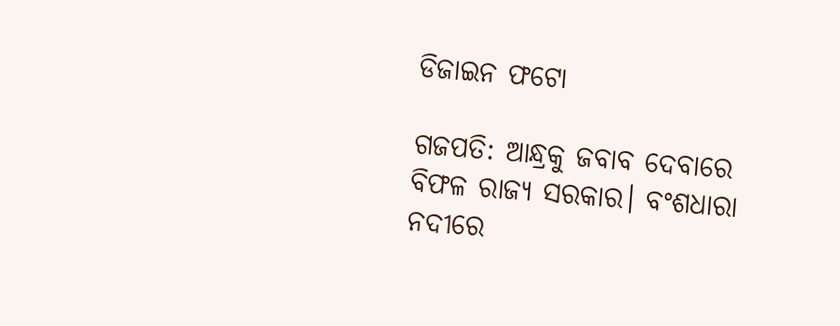ଡିଜାଇନ ଫଟୋ

ଗଜପତି: ଆନ୍ଧ୍ରକୁ ଜବାବ ଦେବାରେ ବିଫଳ ରାଜ୍ୟ ସରକାର। ବଂଶଧାରା ନଦୀରେ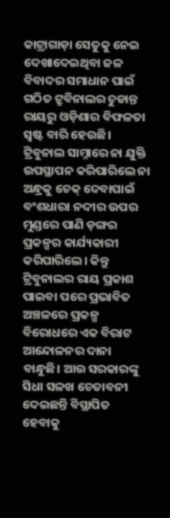କାଟ୍ରାଗାଡ଼ା ସେତୁକୁ ନେଇ ଦେଖାଦେଇଥିବା ଜଳ ବିବାଦର ସମାଧାନ ପାଇଁ ଗଠିତ ଟ୍ରୁବିନାଲର ଚୁଡାନ୍ତ ରାୟରୁ ଓଡ଼ିଶାର ବିଫଳତା ସ୍ୱଷ୍ଟ ବାରି ହେଉଛି। ଟ୍ରିବୁନାଲ ସାମ୍ନାରେ ନା ଯୁକ୍ତି ଉପସ୍ଥାପନ କରିପାରିଲେ ନା ଅନ୍ଧ୍ରକୁ ଚେକ୍ ଦେବାପାଇଁ ବଂଶଧାରା ନଦୀର ଉପର ମୁଣ୍ଡରେ ପାଣି ଡ଼ଙ୍ଗର ପ୍ରକଳ୍ପର କାର୍ଯ୍ୟକାରୀ କରିପାରିଲେ। କିନ୍ତୁ ଟ୍ରିବୁନାଲର ରାୟ ପ୍ରକାଶ ପାଇବା ପରେ ପ୍ରଭାବିତ ଅଞ୍ଚଳରେ ପ୍ରକଳ୍ପ ବିରୋଧରେ ଏକ ବିରାଟ ଆନ୍ଦୋଳନର ଦାନା ବାନ୍ଧୁଛି। ଆଉ ସରକାରଙ୍କୁ ସିଧା ସଳଖ ଚେତାବନୀ ଦେଇଛନ୍ତି ବିସ୍ଥାପିତ ହେବାକୁ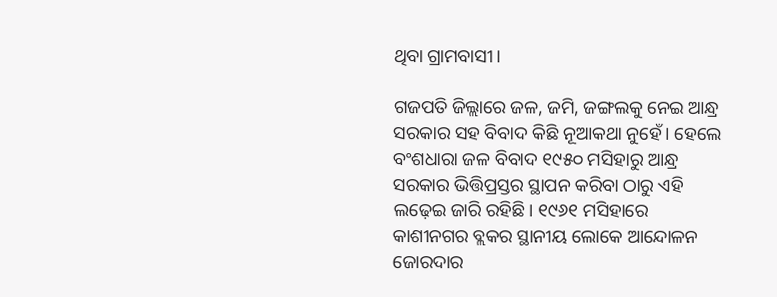ଥିବା ଗ୍ରାମବାସୀ।

ଗଜପତି ଜିଲ୍ଲାରେ ଜଳ, ଜମି, ଜଙ୍ଗଲକୁ ନେଇ ଆନ୍ଧ୍ର ସରକାର ସହ ବିବାଦ କିଛି ନୂଆକଥା ନୁହେଁ। ହେଲେ ବଂଶଧାରା ଜଳ ବିବାଦ ୧୯୫୦ ମସିହାରୁ ଆନ୍ଧ୍ର ସରକାର ଭିତ୍ତିପ୍ରସ୍ତର ସ୍ଥାପନ କରିବା ଠାରୁ ଏହି ଲଢ଼େଇ ଜାରି ରହିଛି। ୧୯୬୧ ମସିହାରେ କାଶୀନଗର ବ୍ଲକର ସ୍ଥାନୀୟ ଲୋକେ ଆନ୍ଦୋଳନ ଜୋରଦାର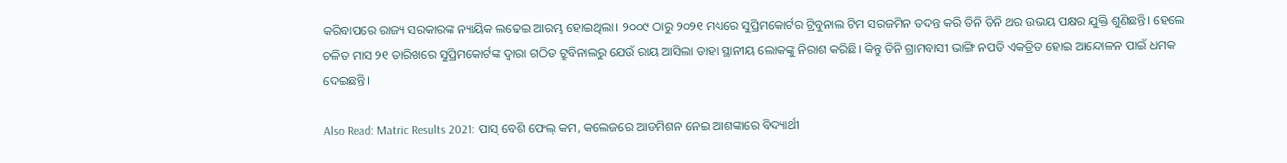କରିବାପରେ ରାଜ୍ୟ ସରକାରଙ୍କ ନ୍ୟାୟିକ ଲଢେଇ ଆରମ୍ଭ ହୋଇଥିଲା। ୨୦୦୯ ଠାରୁ ୨୦୨୧ ମଧ୍ୟରେ ସୁପ୍ରିମକୋର୍ଟର ଟ୍ରିବୁନାଲ ଟିମ ସରଜମିନ ତଦନ୍ତ କରି ତିନି ତିନି ଥର ଉଭୟ ପକ୍ଷର ଯୁକ୍ତି ଶୁଣିଛନ୍ତି। ହେଲେ ଚଳିତ ମାସ ୨୧ ତାରିଖରେ ସୁପ୍ରିମକୋର୍ଟଙ୍କ ଦ୍ଵାରା ଗଠିତ ଟ୍ରୁବିନାଲରୁ ଯେଉଁ ରାୟ ଆସିଲା ତାହା ସ୍ଥାନୀୟ ଲୋକଙ୍କୁ ନିରାଶ କରିଛି। କିନ୍ତୁ ତିନି ଗ୍ରାମବାସୀ ଭାଙ୍ଗି ନପଡି ଏକତ୍ରିତ ହୋଇ ଆନ୍ଦୋଳନ ପାଇଁ ଧମକ ଦେଇଛନ୍ତି।

Also Read: Matric Results 2021: ପାସ୍ ବେଶି ଫେଲ୍ କମ, କଲେଜରେ ଆଡମିଶନ ନେଇ ଆଶଙ୍କାରେ ବିଦ୍ୟାର୍ଥୀ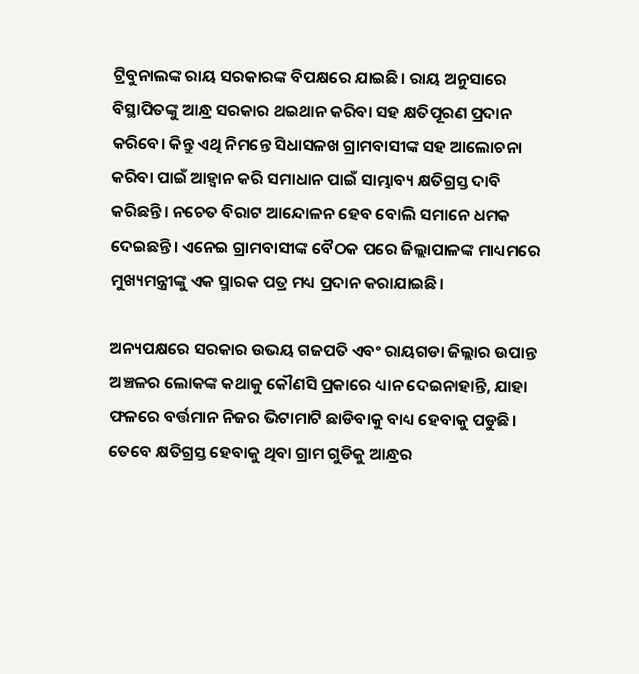ଟ୍ରିବୁନାଲଙ୍କ ରାୟ ସରକାରଙ୍କ ବିପକ୍ଷରେ ଯାଇଛି। ରାୟ ଅନୁସାରେ ବିସ୍ଥାପିତଙ୍କୁ ଆନ୍ଧ୍ର ସରକାର ଥଇଥାନ କରିବା ସହ କ୍ଷତିପୂରଣ ପ୍ରଦାନ କରିବେ। କିନ୍ତୁ ଏଥି ନିମନ୍ତେ ସିଧାସଳଖ ଗ୍ରାମବାସୀଙ୍କ ସହ ଆଲୋଚନା କରିବା ପାଇଁ ଆହ୍ୱାନ କରି ସମାଧାନ ପାଇଁ ସାମ୍ଭାବ୍ୟ କ୍ଷତିଗ୍ରସ୍ତ ଦାବି କରିଛନ୍ତି। ନଚେତ ବିରାଟ ଆନ୍ଦୋଳନ ହେବ ବୋଲି ସମାନେ ଧମକ ଦେଇଛନ୍ତି। ଏନେଇ ଗ୍ରାମବାସୀଙ୍କ ବୈଠକ ପରେ ଜିଲ୍ଲାପାଳଙ୍କ ମାଧ୍ୟମରେ ମୁଖ୍ୟମନ୍ତ୍ରୀଙ୍କୁ ଏକ ସ୍ମାରକ ପତ୍ର ମଧ୍ୟ ପ୍ରଦାନ କରାଯାଇଛି।

ଅନ୍ୟପକ୍ଷରେ ସରକାର ଉଭୟ ଗଜପତି ଏବଂ ରାୟଗଡା ଜିଲ୍ଲାର ଉପାନ୍ତ ଅଞ୍ଚଳର ଲୋକଙ୍କ କଥାକୁ କୌଣସି ପ୍ରକାରେ ଧ୍ୟାନ ଦେଇନାହାନ୍ତି, ଯାହା ଫଳରେ ବର୍ତ୍ତମାନ ନିଜର ଭିଟାମାଟି ଛାଡିବାକୁ ବାଧ୍ୟ ହେବାକୁ ପଡୁଛି। ତେବେ କ୍ଷତିଗ୍ରସ୍ତ ହେବାକୁ ଥିବା ଗ୍ରାମ ଗୁଡିକୁ ଆନ୍ଧ୍ରର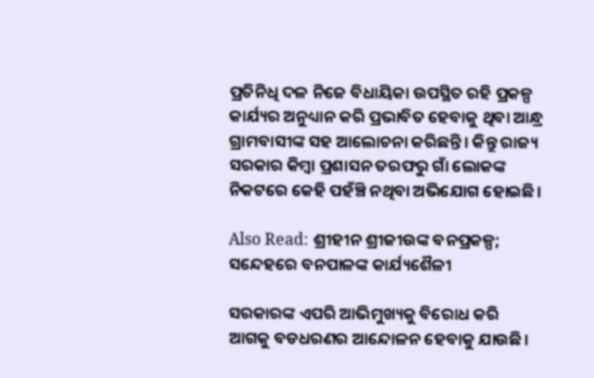ପ୍ରତିନିଧି ଦଳ ନିଜେ ବିଧାୟିକା ଉପସ୍ଥିତ ରହି ପ୍ରକଳ୍ପ କାର୍ଯ୍ୟର ଅନୁଧ୍ୟାନ କରି ପ୍ରଭାବିତ ହେବାକୁ ଥିବା ଆନ୍ଧ୍ର ଗ୍ରାମବାସୀଙ୍କ ସହ ଆଲୋଚନା କରିଛନ୍ତି। କିନ୍ତୁ ରାଜ୍ୟ ସରକାର କିମ୍ବା ପ୍ରଶାସନ ତରଫରୁ ଗାଁ ଲୋକଙ୍କ ନିକଟରେ କେହି ପହଁଞ୍ଚି ନଥିବା ଅଭିଯୋଗ ହୋଇଛି।

Also Read: ଶ୍ରୀହୀନ ଶ୍ରୀଜୀଉଙ୍କ ବନପ୍ରକଳ୍ପ; ସନ୍ଦେହରେ ବନପାଳଙ୍କ କାର୍ଯ୍ୟଶୈଳୀ

ସରକାରଙ୍କ ଏପରି ଆଭିମୁଖ୍ୟକୁ ବିରୋଧ କରି ଆଗକୁ ବଡଧରଣର ଆନ୍ଦୋଳନ ହେବାକୁ ଯାଉଛି।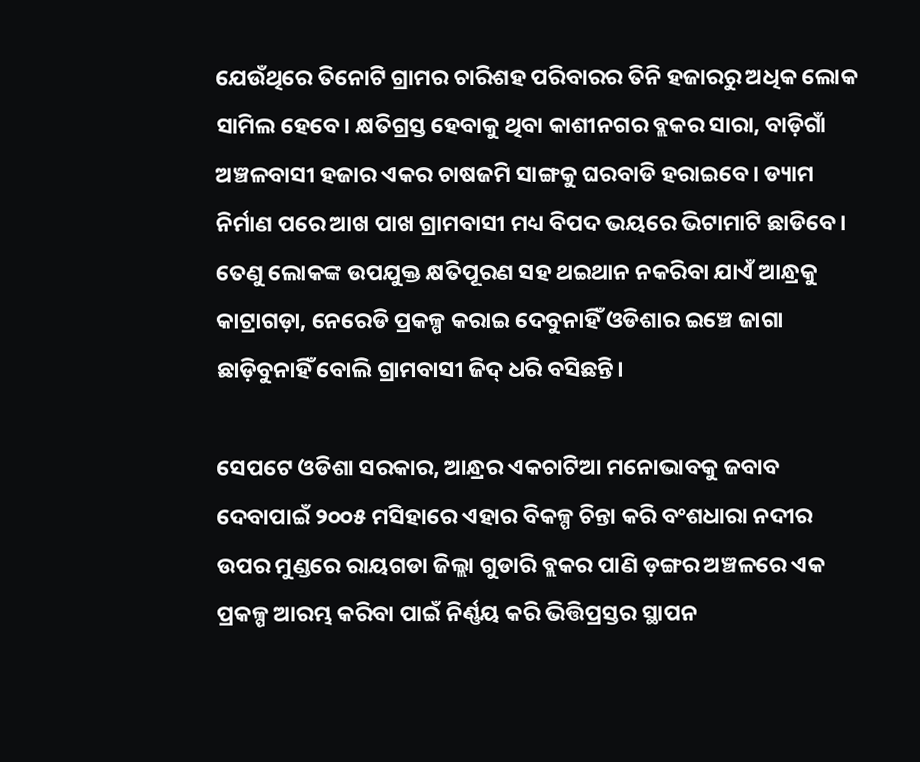ଯେଉଁଥିରେ ତିନୋଟି ଗ୍ରାମର ଚାରିଶହ ପରିବାରର ତିନି ହଜାରରୁ ଅଧିକ ଲୋକ ସାମିଲ ହେବେ। କ୍ଷତିଗ୍ରସ୍ତ ହେବାକୁ ଥିବା କାଶୀନଗର ବ୍ଲକର ସାରା, ବାଡ଼ିଗାଁ ଅଞ୍ଚଳବାସୀ ହଜାର ଏକର ଚାଷଜମି ସାଙ୍ଗକୁ ଘରବାଡି ହରାଇବେ। ଡ୍ୟାମ ନିର୍ମାଣ ପରେ ଆଖ ପାଖ ଗ୍ରାମବାସୀ ମଧ୍ୟ ବିପଦ ଭୟରେ ଭିଟାମାଟି ଛାଡିବେ। ତେଣୁ ଲୋକଙ୍କ ଉପଯୁକ୍ତ କ୍ଷତିପୂରଣ ସହ ଥଇଥାନ ନକରିବା ଯାଏଁ ଆନ୍ଧ୍ରକୁ କାଟ୍ରାଗଡ଼ା, ନେରେଡି ପ୍ରକଳ୍ପ କରାଇ ଦେବୁନାହିଁ ଓଡିଶାର ଇଞ୍ଚେ ଜାଗା ଛାଡ଼ିବୁନାହିଁ ବୋଲି ଗ୍ରାମବାସୀ ଜିଦ୍ ଧରି ବସିଛନ୍ତି।

ସେପଟେ ଓଡିଶା ସରକାର, ଆନ୍ଧ୍ରର ଏକଚାଟିଆ ମନୋଭାବକୁ ଜବାବ ଦେବାପାଇଁ ୨୦୦୫ ମସିହାରେ ଏହାର ବିକଳ୍ପ ଚିନ୍ତା କରି ବଂଶଧାରା ନଦୀର ଉପର ମୁଣ୍ଡରେ ରାୟଗଡା ଜିଲ୍ଲା ଗୁଡାରି ବ୍ଲକର ପାଣି ଡ଼ଙ୍ଗର ଅଞ୍ଚଳରେ ଏକ ପ୍ରକଳ୍ପ ଆରମ୍ଭ କରିବା ପାଇଁ ନିର୍ଣ୍ଣୟ କରି ଭିତ୍ତିପ୍ରସ୍ତର ସ୍ଥାପନ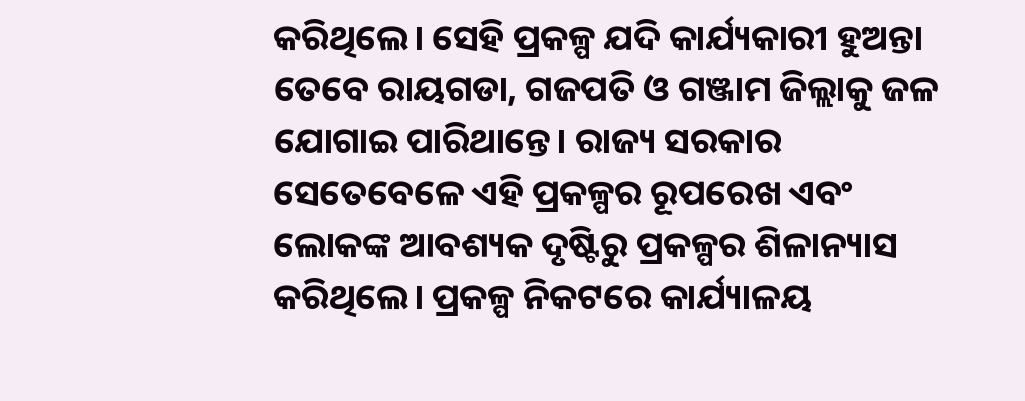କରିଥିଲେ। ସେହି ପ୍ରକଳ୍ପ ଯଦି କାର୍ଯ୍ୟକାରୀ ହୁଅନ୍ତା ତେବେ ରାୟଗଡା, ଗଜପତି ଓ ଗଞ୍ଜାମ ଜିଲ୍ଲାକୁ ଜଳ ଯୋଗାଇ ପାରିଥାନ୍ତେ। ରାଜ୍ୟ ସରକାର ସେତେବେଳେ ଏହି ପ୍ରକଳ୍ପର ରୂପରେଖ ଏବଂ ଲୋକଙ୍କ ଆବଶ୍ୟକ ଦୃଷ୍ଟିରୁ ପ୍ରକଳ୍ପର ଶିଳାନ୍ୟାସ କରିଥିଲେ। ପ୍ରକଳ୍ପ ନିକଟରେ କାର୍ଯ୍ୟାଳୟ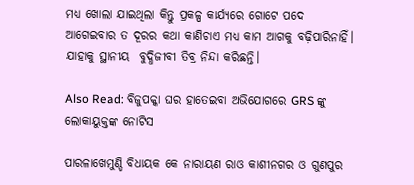ମଧ୍ୟ ଖୋଲା ଯାଇଥିଲା କିନ୍ତୁ ପ୍ରକଳ୍ପ କାର୍ଯ୍ୟରେ ଗୋଟେ ପଦେ ଆଗେଇବାର ତ ଦୂରର କଥା କାଣିଚାଏ ମଧ୍ୟ କାମ ଆଗକୁ ବଢ଼ିପାରିନାହିଁ। ଯାହାକୁ ସ୍ଥାନୀୟ  ବୁଦ୍ଧିଜୀବୀ ତିବ୍ର ନିନ୍ଦା କରିଛନ୍ତି।

Also Read: ବିଜୁପକ୍କା ଘର ହାତେଇବା ଅଭିଯୋଗରେ GRS ଙ୍କୁ ଲୋକାୟୁକ୍ତଙ୍କ ନୋଟିସ

ପାରଳାଖେମୁଣ୍ଡି ବିଧାୟକ କେ ନାରାୟଣ ରାଓ କାଶୀନଗର ଓ ଗୁଣପୁର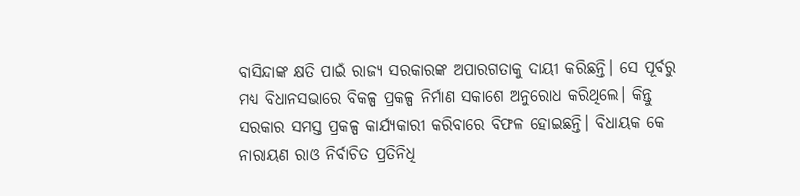ବାସିନ୍ଦାଙ୍କ କ୍ଷତି ପାଇଁ ରାଜ୍ୟ ସରକାରଙ୍କ ଅପାରଗତାକୁ ଦାୟୀ କରିଛନ୍ତି। ସେ ପୂର୍ବରୁ ମଧ୍ୟ ବିଧାନସଭାରେ ବିକଳ୍ପ ପ୍ରକଳ୍ପ ନିର୍ମାଣ ସକାଶେ ଅନୁରୋଧ କରିଥିଲେ। କିନ୍ତୁ ସରକାର ସମସ୍ତ ପ୍ରକଳ୍ପ କାର୍ଯ୍ୟକାରୀ କରିବାରେ ବିଫଳ ହୋଇଛନ୍ତି। ବିଧାୟକ କେ ନାରାୟଣ ରାଓ ନିର୍ବାଚିତ ପ୍ରତିନିଧି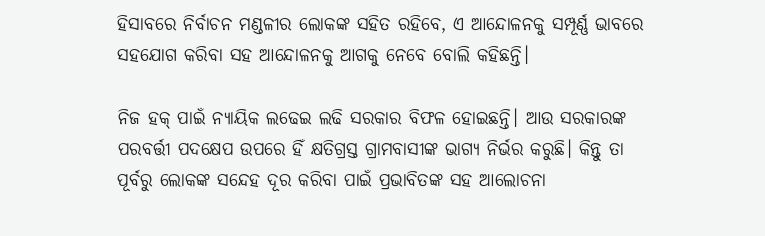ହିସାବରେ ନିର୍ବାଚନ ମଣ୍ଡଳୀର ଲୋକଙ୍କ ସହିତ ରହିବେ, ଏ ଆନ୍ଦୋଳନକୁ ସମ୍ପୂର୍ଣ୍ଣ ଭାବରେ ସହଯୋଗ କରିବା ସହ ଆନ୍ଦୋଳନକୁ ଆଗକୁ ନେବେ ବୋଲି କହିଛନ୍ତି।

ନିଜ ହକ୍ ପାଇଁ ନ୍ୟାୟିକ ଲଢେଇ ଲଢି ସରକାର ବିଫଳ ହୋଇଛନ୍ତି। ଆଉ ସରକାରଙ୍କ ପରବର୍ତ୍ତୀ ପଦକ୍ଷେପ ଉପରେ ହିଁ କ୍ଷତିଗ୍ରସ୍ତ ଗ୍ରାମବାସୀଙ୍କ ଭାଗ୍ୟ ନିର୍ଭର କରୁଛି। କିନ୍ତୁ ତା ପୂର୍ବରୁ ଲୋକଙ୍କ ସନ୍ଦେହ ଦୂର କରିବା ପାଇଁ ପ୍ରଭାବିତଙ୍କ ସହ ଆଲୋଚନା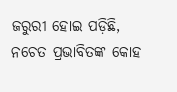ଜରୁରୀ ହୋଇ ପଡ଼ିଛି, ନଚେତ ପ୍ରଭାବିତଙ୍କ କୋହ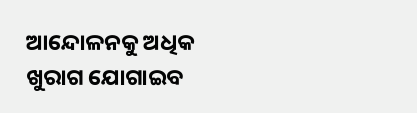ଆନ୍ଦୋଳନକୁ ଅଧିକ ଖୁରାଗ ଯୋଗାଇବ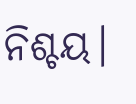ନିଶ୍ଚୟ।